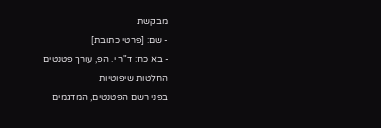מבקשת
- שם: [פרטי כתובת]
- בא כח: ד"ר י. הפ, עורך פטנטים
החלטות שיפוטיות
בפני רשם הפטנטים, המדגמים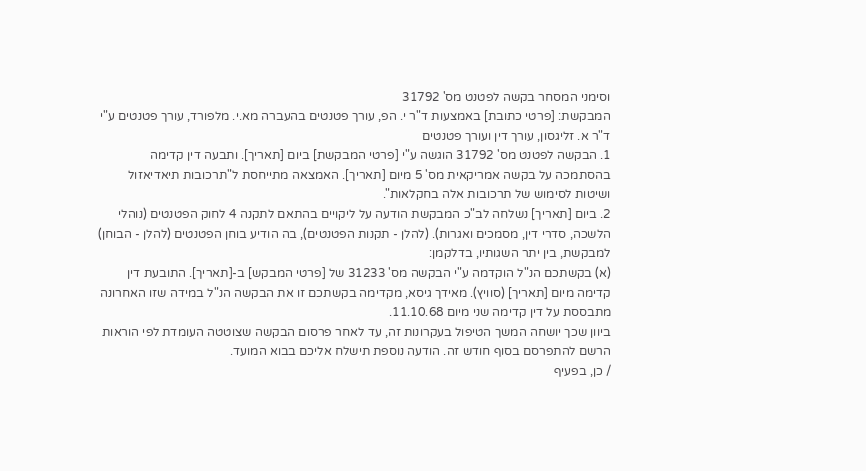וסימני המסחר בקשה לפטנט מס' 31792
המבקשת: [פרטי כתובת] באמצעות ד"ר י. הפ, עורך פטנטים בהעברה מא.י. מלפורד, עורך פטנטים ע"י ד"ר א. זליגסון, עורך דין ועורך פטנטים
1. הבקשה לפטנט מס' 31792 הוגשה ע"י [פרטי המבקשת] ביום [תאריך]. ותבעה דין קדימה בהסתמכה על בקשה אמריקאית מס' 5 מיום [תאריך]. האמצאה מתייחסת ל"תרכובות תיאדיאזול ושיטות לסימוש של תרכובות אלה בחקלאות".
2. ביום [תאריך] נשלחה לב"כ המבקשת הודעה על ליקויים בהתאם לתקנה 4 לחוק הפטנטים (נוהלי הלשכה, סדרי דין, מסמכים ואגרות). (להלן - תקנות הפטנטים), בה הודיע בוחן הפטנטים (להלן - הבוחן) למבקשת, בין יתר השגותיו, בדלקמן:
(א) בקשתכם הנ"ל הוקדמה ע"י הבקשה מס' 31233 של [פרטי המבקש] ב-[תאריך]. התובעת דין קדימה מיום [תאריך] (סוויץ). מאידך גיסא, מקדימה בקשתכם זו את הבקשה הנ"ל במידה שזו האחרונה מתבססת על דין קדימה שני מיום 11.10.68.
ביוון שכך יושחה המשך הטיפול בעקרונות זה, עד לאחר פרסום הבקשה שצוטטה העומדת לפי הוראות הרשם להתפרסם בסוף חודש זה. הודעה נוספת תישלח אליכם בבוא המועד.
/ כן, בפעיף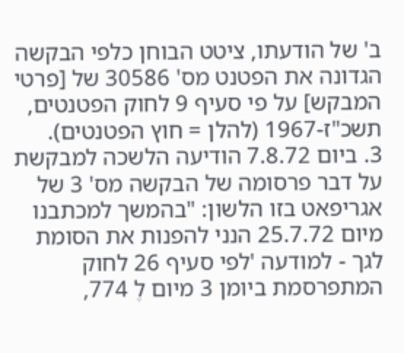ב' של הודעתו, ציטט הבוחן כלפי הבקשה הגדונה את הפטנט מס' 30586 של [פרטי המבקש] על פי סעיף 9 לחוק הפטנטים, תשכ"ז-1967 (להלן = חוץ הפטנטים).
3. ביום 7.8.72 הודיעה הלשכה למבקשת על דבר פרסומה של הבקשה מס' 3 של אגריפאט בזו הלשון: "בהמשך למכתבנו מיום 25.7.72 הנני להפנות את הסומת לגך - למודעה 'לפי סעיף 26 לחוק המתפרסמת ביומן 3 מיום לֶ 774,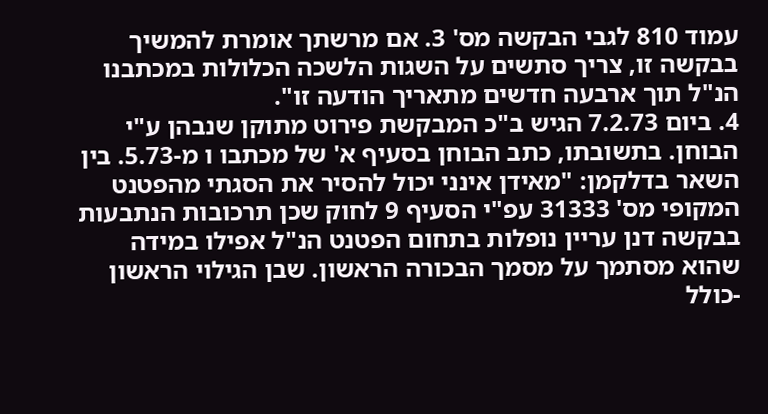עמוד 810 לגבי הבקשה מס' 3. אם מרשתך אומרת להמשיך בבקשה זו, צריך סתשים על השגות הלשכה הכלולות במכתבנו הנ"ל תוך ארבעה חדשים מתאריך הודעה זו".
4. ביום 7.2.73 הגיש ב"כ המבקשת פירוט מתוקן שנבהן ע"י הבוחן. בתשובתו, כתב הבוחן בסעיף א' של מכתבו ו מ-5.73. בין השאר בדלקמן: "מאידן אינני יכול להסיר את הסגתי מהפטנט המקופי מס' 31333 עפ"י הסעיף 9 לחוק שכן תרכובות הנתבעות בבקשה דנן עריין נופלות בתחום הפטנט הנ"ל אפילו במידה שהוא מסתמך על מסמך הבכורה הראשון. שבן הגילוי הראשון -כולל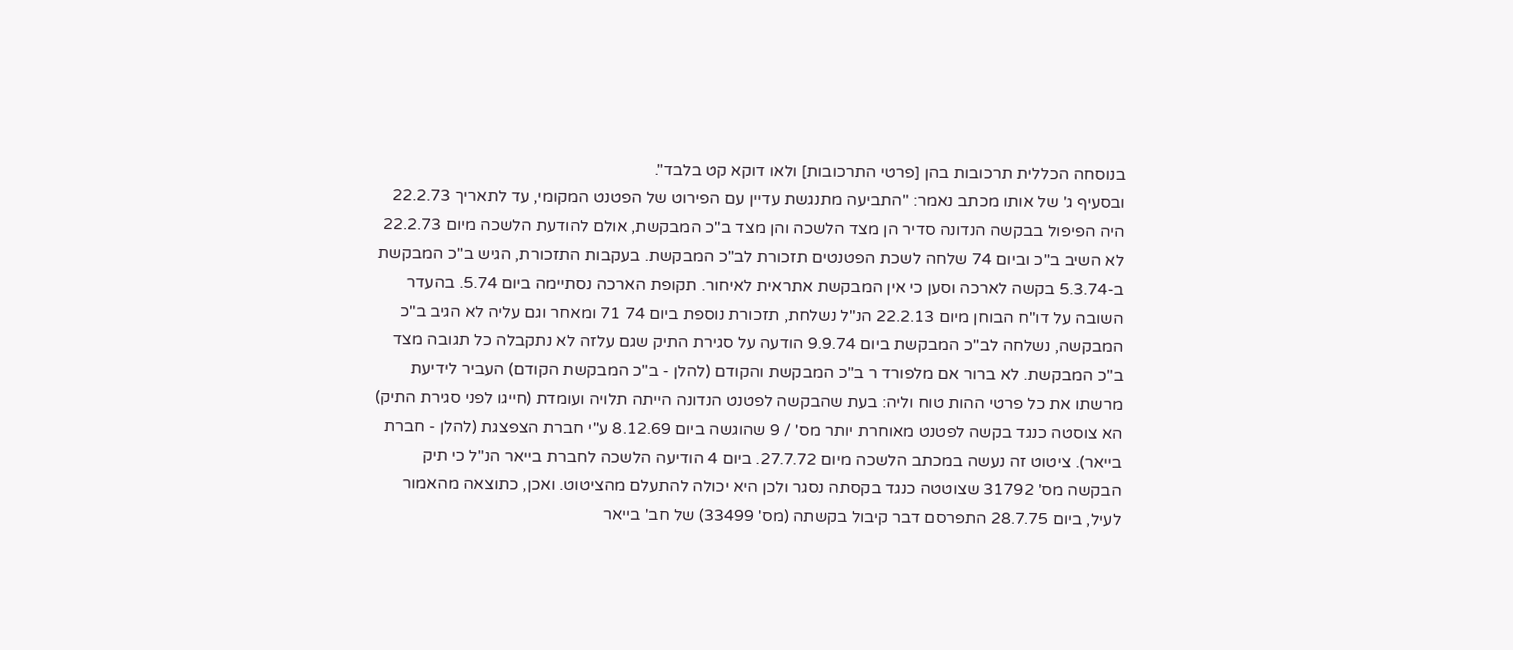בנוסחה הכללית תרכובות בהן [פרטי התרכובות] ולאו דוקא קט בלבד".
ובסעיף ג' של אותו מכתב נאמר: "התביעה מתנגשת עדיין עם הפירוט של הפטנט המקומי, עד לתאריך 22.2.73 היה הפיפול בבקשה הנדונה סדיר הן מצד הלשכה והן מצד ב"כ המבקשת, אולם להודעת הלשכה מיום 22.2.73 לא השיב ב"כ וביום 74 שלחה לשכת הפטנטים תזכורת לב"כ המבקשת. בעקבות התזכורת, הגיש ב"כ המבקשת ב-5.3.74 בקשה לארכה וסען כי אין המבקשת אתראית לאיחור. תקופת הארכה נסתיימה ביום 5.74. בהעדר השובה על דו"ח הבוחן מיום 22.2.13 הנ"ל נשלחת, תזכורת נוספת ביום 74 71 ומאחר וגם עליה לא הגיב ב"כ המבקשה, נשלחה לב"כ המבקשת ביום 9.9.74 הודעה על סגירת התיק שגם עלזה לא נתקבלה כל תגובה מצד ב"כ המבקשת. לא ברור אם מלפורד ר ב"כ המבקשת והקודם (להלן - ב"כ המבקשת הקודם) העביר לידיעת מרשתו את כל פרטי ההות טוח וליה: בעת שהבקשה לפטנט הנדונה הייתה תלויה ועומדת (חייגו לפני סגירת התיק) הא צוסטה כנגד בקשה לפטנט מאוחרת יותר מס' / 9 שהוגשה ביום 8.12.69 ע"י חברת הצפצגת (להלן - חברת בייאר). ציטוט זה נעשה במכתב הלשכה מיום 27.7.72. ביום 4 הודיעה הלשכה לחברת בייאר הנ"ל כי תיק הבקשה מס' 31792 שצוטטה כנגד בקסתה נסגר ולכן היא יכולה להתעלם מהציטוט. ואכן, כתוצאה מהאמור לעיל, ביום 28.7.75 התפרסם דבר קיבול בקשתה (מס' 33499) של חב' בייאר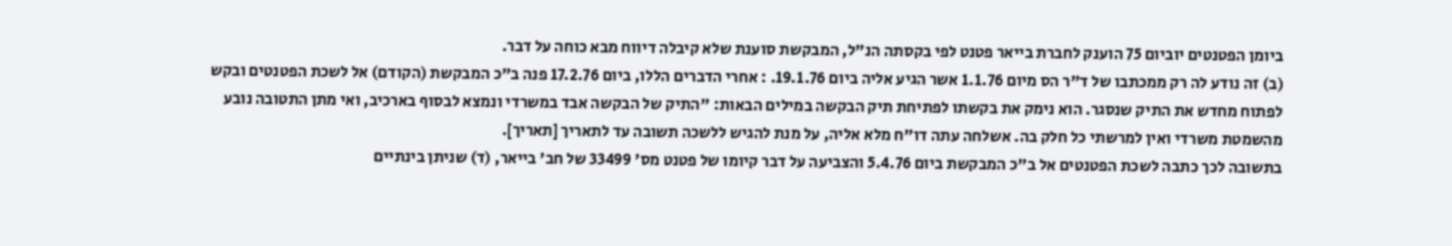ביומן הפטנטים יוביום 75 הוענק לחברת בייאר פטנט לפי בקסתה הנ"ל, המבקשת סוענת שלא קיבלה דיווח מבא כוחה על דבר.
(ב) זה נודע לה רק ממכתבו של ד"ר הס מיום 1.1.76 אשר הגיע אליה ביום 19.1.76. : אחרי הדברים הללו, ביום 17.2.76 פנה ב"כ המבקשת (הקודם) אל לשכת הפטנטים ובקש לפתוח מחדש את התיק שנסגר. הוא נימק את בקשתו לפתיחת תיק הבקשה במילים הבאות: "התיק של הבקשה אבד במשרדי ונמצא לבסוף בארכיב, ואי מתן התטובה נובע מהשמטת משרדי ואין למרשתי כל חלק בה. אשלחה עתה דו"ח מלא אליה, על מנת להגיש ללשכה תשובה עד לתאריך [תאריך].
בתשובה לכך כתבה לשכת הפטנטים אל ב"כ המבקשת ביום 5.4.76 והצביעה על דבר קיומו של פטנט מס' 33499 של חב' בייאר, (ד) שניתן בינתיים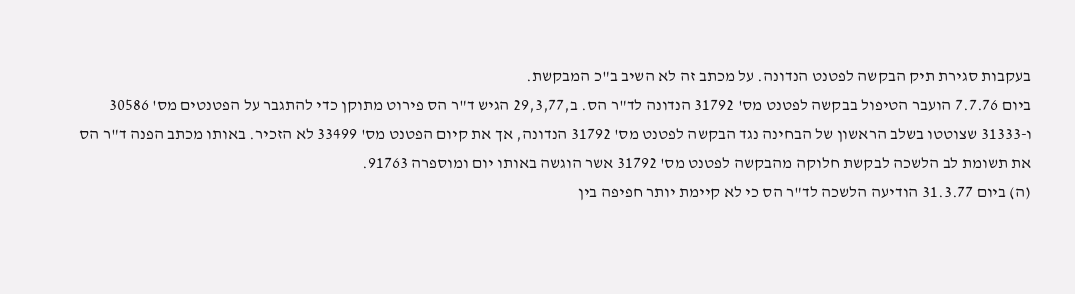בעקבות סגירת תיק הבקשה לפטנט הנדונה. על מכתב זה לא השיב ב"כ המבקשת.
ביום 7.7.76 הועבר הטיפול בבקשה לפטנט מס' 31792 הנדונה לד"ר הס. ב,29,3,77 הגיש ד"ר הס פירוט מתוקן כדי להתגבר על הפטנטים מס' 30586 ו-31333 שצוטטו בשלב הראשון של הבחינה נגד הבקשה לפטנט מס' 31792 הנדונה, אך את קיום הפטנט מס' 33499 לא הזכיר. באותו מכתב הפנה ד"ר הס את תשומת לב הלשכה לבקשת חלוקה מהבקשה לפטנט מס' 31792 אשר הוגשה באותו יום ומוספרה 91763.
(ה) ביום 31.3.77 הודיעה הלשכה לד"ר הס כי לא קיימת יותר חפיפה בין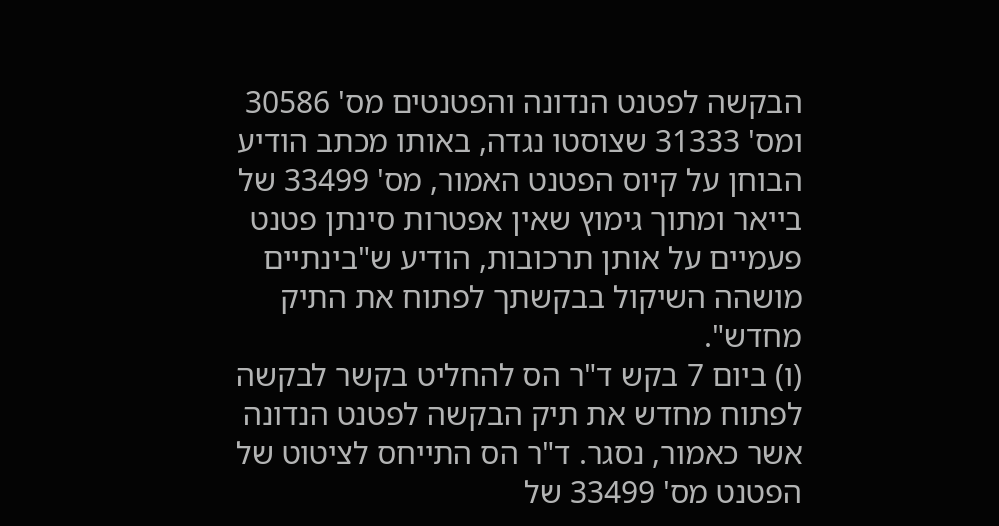הבקשה לפטנט הנדונה והפטנטים מס' 30586 ומס' 31333 שצוסטו נגדה, באותו מכתב הודיע הבוחן על קיוס הפטנט האמור, מס' 33499 של בייאר ומתוך גימוץ שאין אפטרות סינתן פטנט פעמיים על אותן תרכובות, הודיע ש"בינתיים מושהה השיקול בבקשתך לפתוח את התיק מחדש".
(ו) ביום 7 בקש ד"ר הס להחליט בקשר לבקשה לפתוח מחדש את תיק הבקשה לפטנט הנדונה אשר כאמור, נסגר. ד"ר הס התייחס לציטוט של הפטנט מס' 33499 של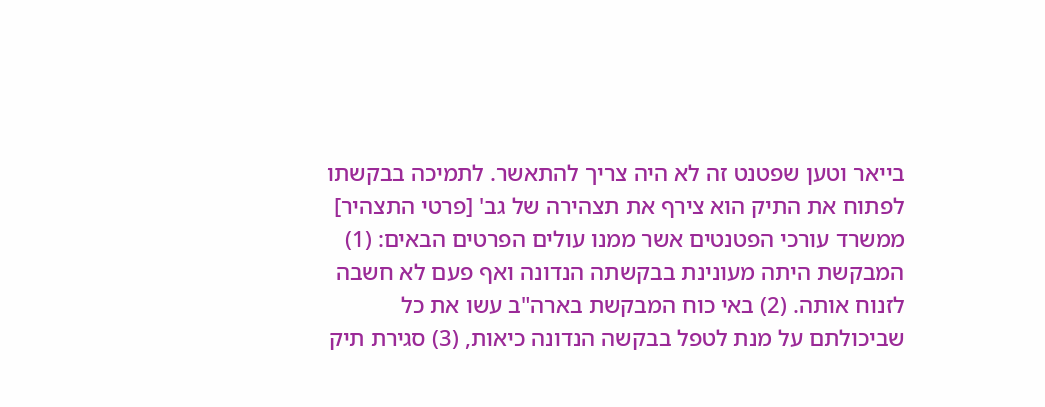בייאר וטען שפטנט זה לא היה צריך להתאשר. לתמיכה בבקשתו לפתוח את התיק הוא צירף את תצהירה של גב' [פרטי התצהיר] ממשרד עורכי הפטנטים אשר ממנו עולים הפרטים הבאים: (1) המבקשת היתה מעונינת בבקשתה הנדונה ואף פעם לא חשבה לזנוח אותה. (2) באי כוח המבקשת בארה"ב עשו את כל שביכולתם על מנת לטפל בבקשה הנדונה כיאות, (3) סגירת תיק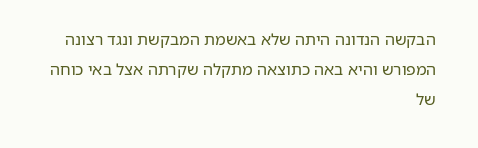הבקשה הנדונה היתה שלא באשמת המבקשת ונגד רצונה המפורש והיא באה כתוצאה מתקלה שקרתה אצל באי כוחה של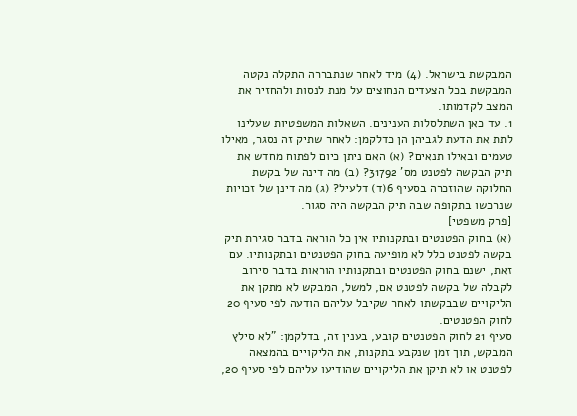המבקשת בישראל. (4) מיד לאחר שנתבררה התקלה נקטה המבקשת בכל הצעדים הנחוצים על מנת לנסות ולהחזיר את המצב לקדמותו.
1. עד כאן השתלסלות הענינים. השאלות המשפטיות שעלינו לתת את הדעת לגביהן הן כדלקמן: לאחר שתיק זה נסגר, מאילו טעמים ובאילו תנאים? (א) האם ניתן כיום לפתוח מחדש את תיק הבקשה לפטנט מס' 31792? (ב) מה דינה של בקשת החלוקה שהוזכרה בסעיף 6(ד) דלעיל? (ג) מה דינן של זכויות שנרכשו בתקופה שבה תיק הבקשה היה סגור.
[פרק משפטי]
(א) בחוק הפטנטים ובתקנותיו אין כל הוראה בדבר סגירת תיק בקשה לפטנט כלל לא מופיעה בחוק הפטנטים ובתקנותיו. עם זאת, ישנם בחוק הפטנטים ובתקנותיו הוראות בדבר סירוב לקבלה של בקשה לפטנט אם, למשל, המבקש לא מתקן את הליקויים שבבקשתו לאחר שקיבל עליהם הודעה לפי סעיף 20 לחוק הפטנטים.
סעיף 21 לחוק הפטנטים קובע, בענין זה, בדלקמן: "לא סילץ המבקש, תוך זמן שנקבע בתקנות, את הליקויים בהמצאה לפטנט או לא תיקן את הליקויים שהודיעו עליהם לפי סעיף 20,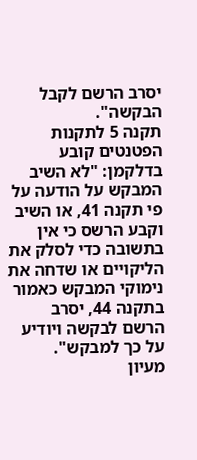יסרב הרשם לקבל הבקשה".
תקנה 5 לתקנות הפטנטים קובע בדלקמן: "לא השיב המבקש על הודעה על פי תקנה 41, או השיב וקבע הרשס כי אין בתשובה כדי לסלק את הליקויים או שדחה את נימוקי המבקש כאמור בתקנה 44, יסרב הרשם לבקשה ויודיע על כך למבקש".
מעיון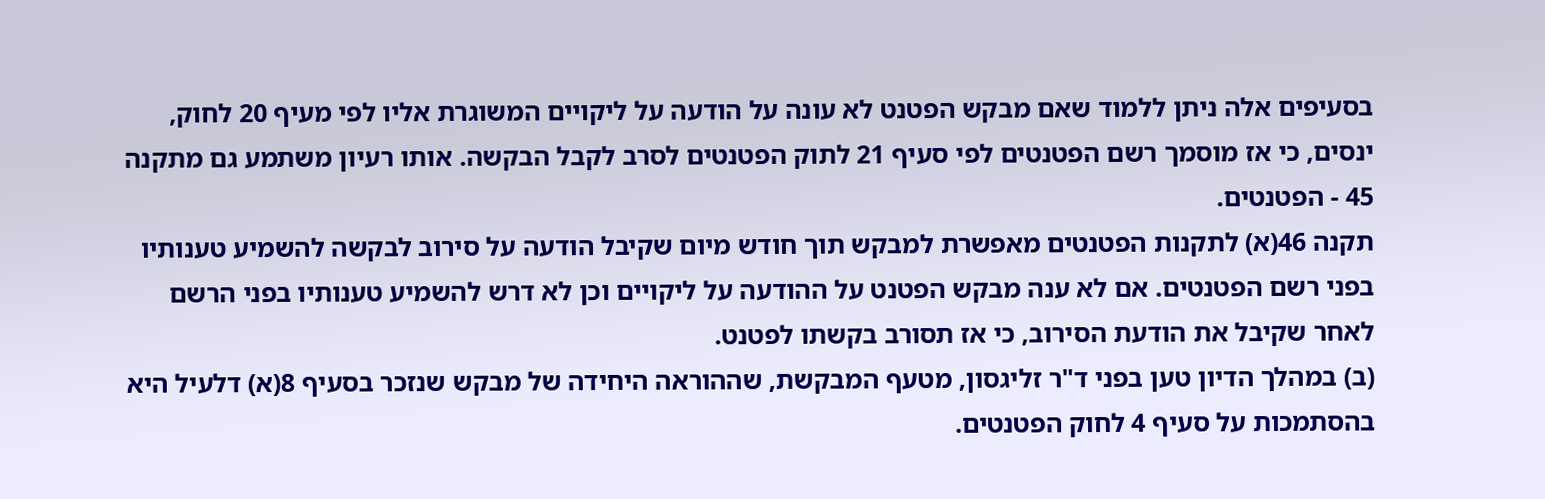בסעיפים אלה ניתן ללמוד שאם מבקש הפטנט לא עונה על הודעה על ליקויים המשוגרת אליו לפי מעיף 20 לחוק, ינסים, כי אז מוסמך רשם הפטנטים לפי סעיף 21 לתוק הפטנטים לסרב לקבל הבקשה. אותו רעיון משתמע גם מתקנה 45 - הפטנטים.
תקנה 46(א) לתקנות הפטנטים מאפשרת למבקש תוך חודש מיום שקיבל הודעה על סירוב לבקשה להשמיע טענותיו בפני רשם הפטנטים. אם לא ענה מבקש הפטנט על ההודעה על ליקויים וכן לא דרש להשמיע טענותיו בפני הרשם לאחר שקיבל את הודעת הסירוב, כי אז תסורב בקשתו לפטנט.
(ב) במהלך הדיון טען בפני ד"ר זליגסון, מטעף המבקשת, שההוראה היחידה של מבקש שנזכר בסעיף 8(א) דלעיל היא בהסתמכות על סעיף 4 לחוק הפטנטים.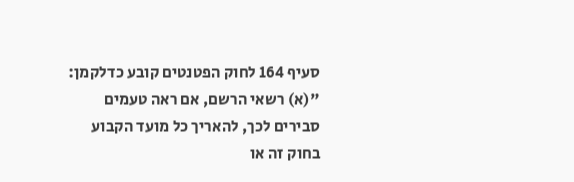סעיף 164 לחוק הפטנטים קובע כדלקמן:
"(א) רשאי הרשם, אם ראה טעמים סבירים לכך, להאריך כל מועד הקבוע בחוק זה או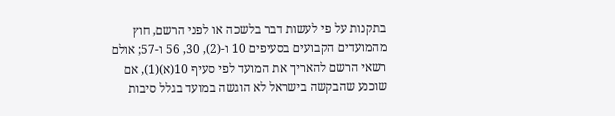בתקנות על פי לעשות דבר בלשכה או לפני הרשם, חוץ מהמועדים הקבועים בסעיפים 10 ו-(2), 30, 56 ו-57; אולם רשאי הרשם להאריך את המועד לפי סעיף 10(א)(1), אם שוכנע שהבקשה בישראל לא הוגשה במועד בגלל סיבות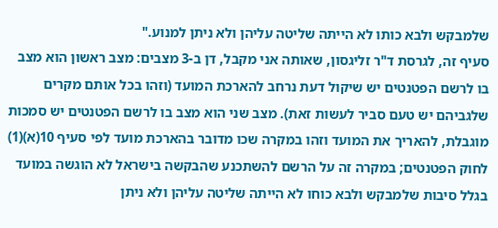שלמבקש ולבא כותו לא הייתה שליטה עליהן ולא ניתן למנוע."
סעיף זה, לגרסת ד"ר זליגסון, שאותה אני מקבל, דן ב-3 מצבים: מצב ראשון הוא מצב בו לרשם הפטנטים יש שיקול דעת נרחב להארכת המועד (וזהו בכל אותם מקרים שלגביהם יש טעם סביר לעשות זאת). מצב שני הוא מצב בו לרשם הפטנטים יש סמכות מוגבלת, להאריך את המועד וזהו במקרה שכו מדובר בהארכת מועד לפי סעיף 10(א)(1) לחוק הפטנטים; במקרה זה על הרשם להשתכנע שהבקשה בישראל לא הוגשה במועד בגלל סיבות שלמבקש ולבא כוחו לא הייתה שליטה עליהן ולא ניתן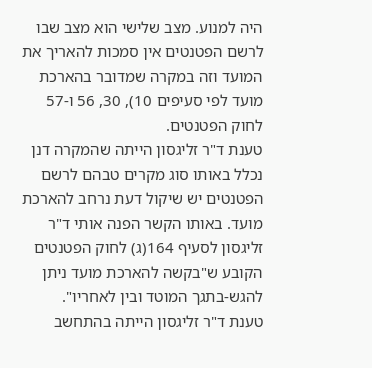היה למנוע. מצב שלישי הוא מצב שבו לרשם הפטנטים אין סמכות להאריך את המועד וזה במקרה שמדובר בהארכת מועד לפי סעיפים 10), 30, 56 ו-57 לחוק הפטנטים.
טענת ד"ר זליגסון הייתה שהמקרה דנן נכלל באותו סוג מקרים טבהם לרשם הפטנטים יש שיקול דעת נרחב להארכת מועד. באותו הקשר הפנה אותי ד"ר זליגסון לסעיף 164(ג) לחוק הפטנטים הקובע ש"בקשה להארכת מועד ניתן להגש-בתגך המוטד ובין לאחריו".
טענת ד"ר זליגסון הייתה בהתחשב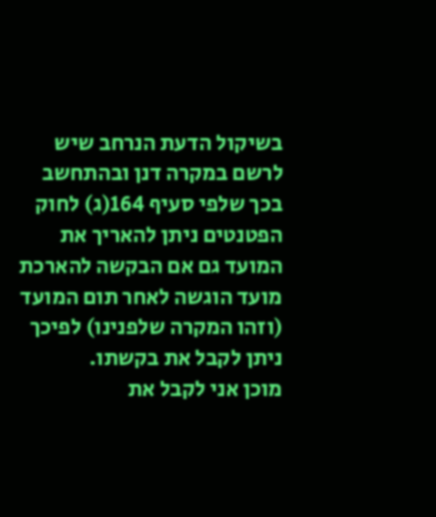בשיקול הדעת הנרחב שיש לרשם במקרה דנן ובהתחשב בכך שלפי סעיף 164(ג) לחוק הפטנטים ניתן להאריך את המועד גם אם הבקשה להארכת מועד הוגשה לאחר תום המועד (וזהו המקרה שלפנינו) לפיכך ניתן לקבל את בקשתו.
מוכן אני לקבל את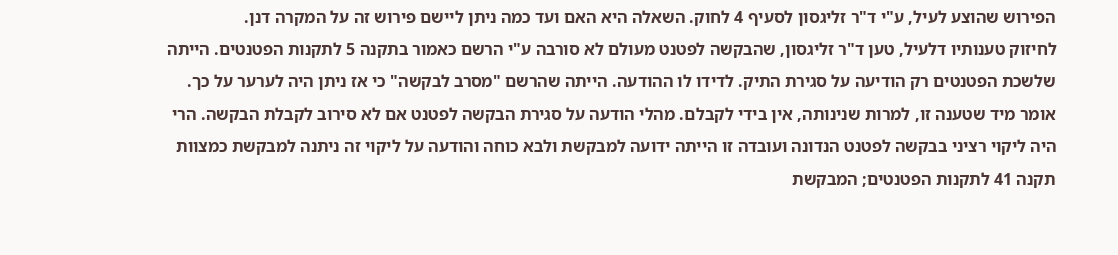הפירוש שהוצע לעיל, ע"י ד"ר זליגסון לסעיף 4 לחוק. השאלה היא האם ועד כמה ניתן ליישם פירוש זה על המקרה דנן.
לחיזוק טענותיו דלעיל, טען ד"ר זליגסון, שהבקשה לפטנט מעולם לא סורבה ע"י הרשם כאמור בתקנה 5 לתקנות הפטנטים. הייתה שלשכת הפטנטים רק הודיעה על סגירת התיק. לדידו לו ההודעה. הייתה שהרשם "מסרב לבקשה" כי אז ניתן היה לערער על כך.
אומר מיד שטענה זו, למרות שנינותה, אין בידי לקבלם. מהלי הודעה על סגירת הבקשה לפטנט אם לא סירוב לקבלת הבקשה. הרי היה ליקוי רציני בבקשה לפטנט הנדונה ועובדה זו הייתה ידועה למבקשת ולבא כוחה והודעה על ליקוי זה ניתנה למבקשת כמצוות תקנה 41 לתקנות הפטנטים; המבקשת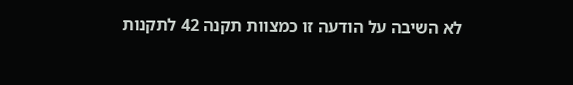לא השיבה על הודעה זו כמצוות תקנה 42 לתקנות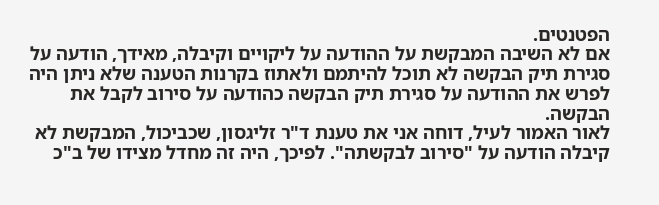הפטנטים.
אם לא השיבה המבקשת על ההודעה על ליקויים וקיבלה, מאידך, הודעה על סגירת תיק הבקשה לא תוכל להיתמם ולאתוז בקרנות הטענה שלא ניתן היה לפרש את ההודעה על סגירת תיק הבקשה כהודעה על סירוב לקבל את הבקשה.
לאור האמור לעיל, דוחה אני את טענת ד"ר זליגסון, שכביכול, המבקשת לא קיבלה הודעה על "סירוב לבקשתה". לפיכך, היה זה מחדל מצידו של ב"כ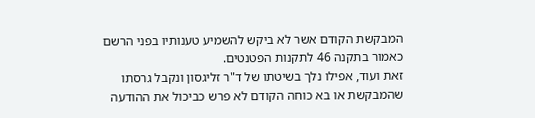המבקשת הקודם אשר לא ביקש להשמיע טענותיו בפני הרשם כאמור בתקנה 46 לתקנות הפטנטים.
זאת ועוד, אפילו נלך בשיטתו של ד"ר זליגסון ונקבל גרסתו שהמבקשת או בא כוחה הקודם לא פרש כביכול את ההודעה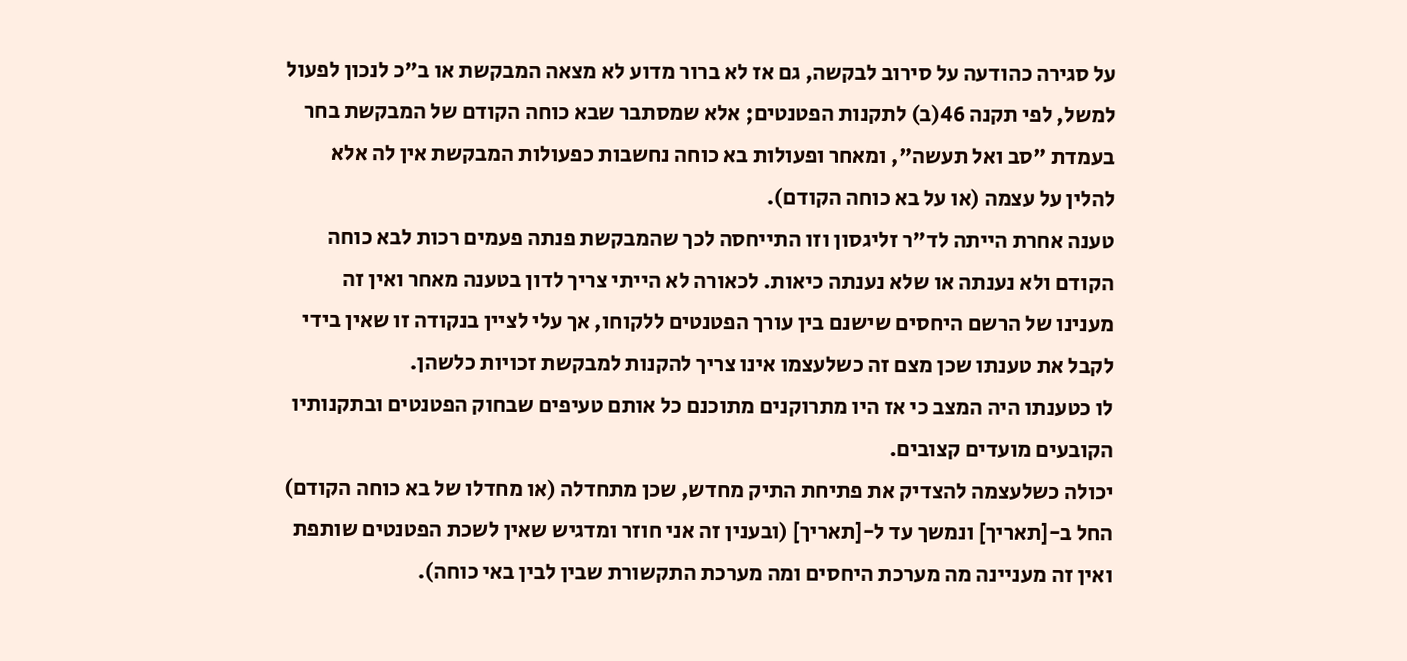על סגירה כהודעה על סירוב לבקשה, גם אז לא ברור מדוע לא מצאה המבקשת או ב"כ לנכון לפעול למשל, לפי תקנה 46(ב) לתקנות הפטנטים; אלא שמסתבר שבא כוחה הקודם של המבקשת בחר בעמדת "סב ואל תעשה", ומאחר ופעולות בא כוחה נחשבות כפעולות המבקשת אין לה אלא להלין על עצמה (או על בא כוחה הקודם).
טענה אחרת הייתה לד"ר זליגסון וזו התייחסה לכך שהמבקשת פנתה פעמים רכות לבא כוחה הקודם ולא נענתה או שלא נענתה כיאות. לכאורה לא הייתי צריך לדון בטענה מאחר ואין זה מענינו של הרשם היחסים שישנם בין עורך הפטנטים ללקוחו, אך עלי לציין בנקודה זו שאין בידי לקבל את טענתו שכן מצם זה כשלעצמו אינו צריך להקנות למבקשת זכויות כלשהן.
לו כטענתו היה המצב כי אז היו מתרוקנים מתוכנם כל אותם טעיפים שבחוק הפטנטים ובתקנותיו הקובעים מועדים קצובים.
יכולה כשלעצמה להצדיק את פתיחת התיק מחדש, שכן מתחדלה (או מחדלו של בא כוחה הקודם) החל ב-[תאריך] ונמשך עד ל-[תאריך] (ובענין זה אני חוזר ומדגיש שאין לשכת הפטנטים שותפת ואין זה מעניינה מה מערכת היחסים ומה מערכת התקשורת שבין לבין באי כוחה).